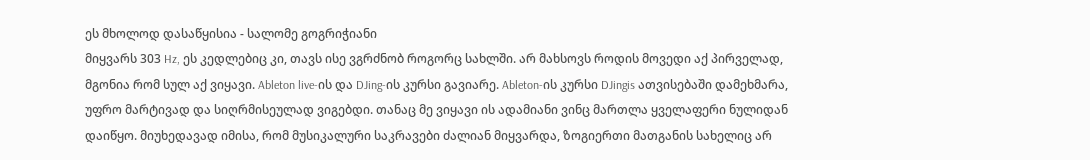ეს მხოლოდ დასაწყისია - სალომე გოგრიჭიანი
მიყვარს 303 Hz, ეს კედლებიც კი, თავს ისე ვგრძნობ როგორც სახლში. არ მახსოვს როდის მოვედი აქ პირველად, მგონია რომ სულ აქ ვიყავი. Ableton live-ის და DJing-ის კურსი გავიარე. Ableton-ის კურსი DJingis ათვისებაში დამეხმარა, უფრო მარტივად და სიღრმისეულად ვიგებდი. თანაც მე ვიყავი ის ადამიანი ვინც მართლა ყველაფერი ნულიდან დაიწყო. მიუხედავად იმისა, რომ მუსიკალური საკრავები ძალიან მიყვარდა, ზოგიერთი მათგანის სახელიც არ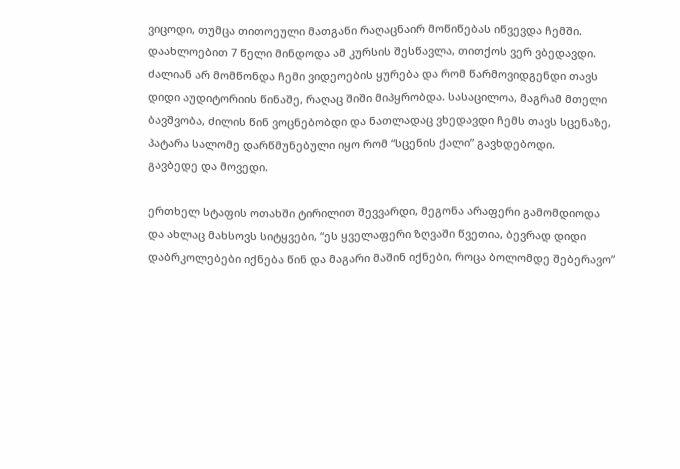ვიცოდი, თუმცა თითოეული მათგანი რაღაცნაირ მოწიწებას იწვევდა ჩემში. დაახლოებით 7 წელი მინდოდა ამ კურსის შესწავლა, თითქოს ვერ ვბედავდი. ძალიან არ მომწონდა ჩემი ვიდეოების ყურება და რომ წარმოვიდგენდი თავს დიდი აუდიტორიის წინაშე, რაღაც შიში მიპყრობდა. სასაცილოა, მაგრამ მთელი ბავშვობა, ძილის წინ ვოცნებობდი და ნათლადაც ვხედავდი ჩემს თავს სცენაზე, პატარა სალომე დარწმუნებული იყო რომ “სცენის ქალი” გავხდებოდი.
გავბედე და მოვედი.

ერთხელ სტაფის ოთახში ტირილით შევვარდი, მეგონა არაფერი გამომდიოდა და ახლაც მახსოვს სიტყვები, “ეს ყველაფერი ზღვაში წვეთია, ბევრად დიდი დაბრკოლებები იქნება წინ და მაგარი მაშინ იქნები, როცა ბოლომდე შებერავო”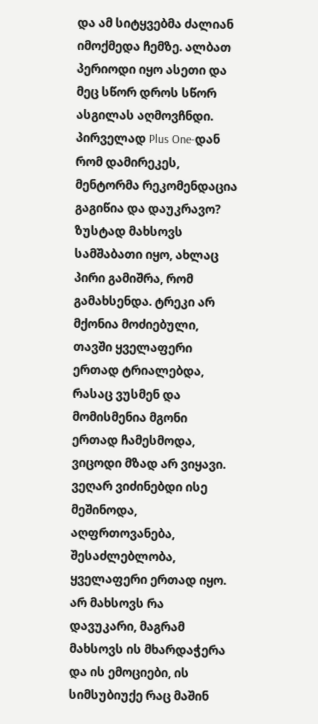და ამ სიტყვებმა ძალიან იმოქმედა ჩემზე. ალბათ პერიოდი იყო ასეთი და მეც სწორ დროს სწორ ასგილას აღმოვჩნდი.
პირველად Plus One-დან რომ დამირეკეს, მენტორმა რეკომენდაცია გაგიწია და დაუკრავო? ზუსტად მახსოვს სამშაბათი იყო, ახლაც პირი გამიშრა, რომ გამახსენდა. ტრეკი არ მქონია მოძიებული, თავში ყველაფერი ერთად ტრიალებდა, რასაც ვუსმენ და მომისმენია მგონი ერთად ჩამესმოდა, ვიცოდი მზად არ ვიყავი. ვეღარ ვიძინებდი ისე მეშინოდა, აღფრთოვანება, შესაძლებლობა, ყველაფერი ერთად იყო. არ მახსოვს რა დავუკარი, მაგრამ მახსოვს ის მხარდაჭერა და ის ემოციები, ის სიმსუბიუქე რაც მაშინ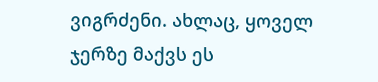ვიგრძენი. ახლაც, ყოველ ჯერზე მაქვს ეს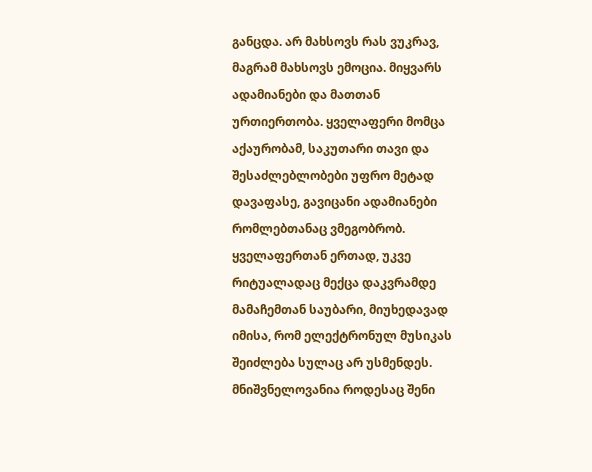განცდა. არ მახსოვს რას ვუკრავ, მაგრამ მახსოვს ემოცია. მიყვარს ადამიანები და მათთან ურთიერთობა. ყველაფერი მომცა აქაურობამ, საკუთარი თავი და შესაძლებლობები უფრო მეტად დავაფასე, გავიცანი ადამიანები რომლებთანაც ვმეგობრობ.
ყველაფერთან ერთად, უკვე რიტუალადაც მექცა დაკვრამდე მამაჩემთან საუბარი, მიუხედავად იმისა, რომ ელექტრონულ მუსიკას შეიძლება სულაც არ უსმენდეს. მნიშვნელოვანია როდესაც შენი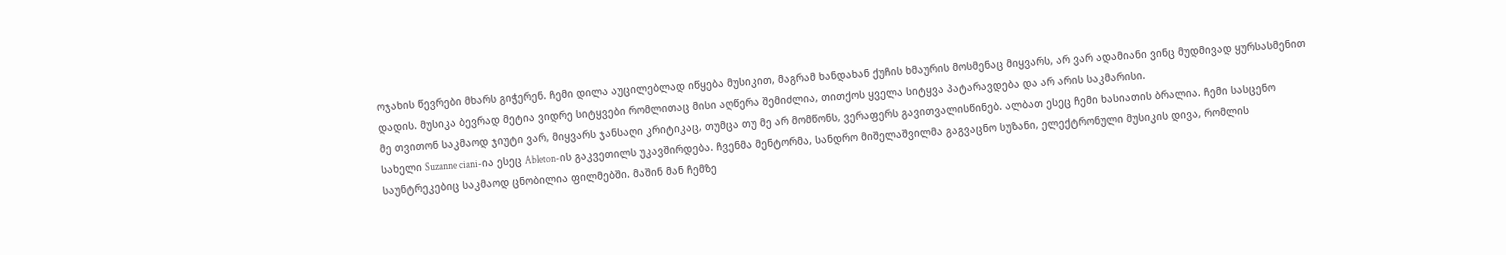ოჯახის წევრები მხარს გიჭერენ. ჩემი დილა აუცილებლად იწყება მუსიკით, მაგრამ ხანდახან ქუჩის ხმაურის მოსმენაც მიყვარს, არ ვარ ადამიანი ვინც მუდმივად ყურსასმენით დადის. მუსიკა ბევრად მეტია ვიდრე სიტყვები რომლითაც მისი აღწერა შემიძლია, თითქოს ყველა სიტყვა პატარავდება და არ არის საკმარისი.
მე თვითონ საკმაოდ ჯიუტი ვარ, მიყვარს ჯანსაღი კრიტიკაც, თუმცა თუ მე არ მომწონს, ვერაფერს გავითვალისწინებ. ალბათ ესეც ჩემი ხასიათის ბრალია. ჩემი სასცენო სახელი Suzanne ciani-ია ესეც Ableton-ის გაკვეთილს უკავშირდება. ჩვენმა მენტორმა, სანდრო მიშელაშვილმა გაგვაცნო სუზანი, ელექტრონული მუსიკის დივა, რომლის საუნტრეკებიც საკმაოდ ცნობილია ფილმებში. მაშინ მან ჩემზე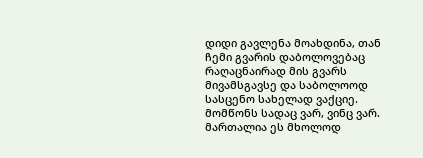დიდი გავლენა მოახდინა, თან ჩემი გვარის დაბოლოვებაც რაღაცნაირად მის გვარს მივამსგავსე და საბოლოოდ სასცენო სახელად ვაქციე.
მომწონს სადაც ვარ, ვინც ვარ. მართალია ეს მხოლოდ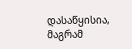დასაწყისია, მაგრამ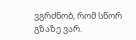ვგრძნობ, რომ სწორ გზაზე ვარ.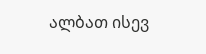ალბათ ისევ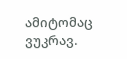ამიტომაც ვუკრავ.